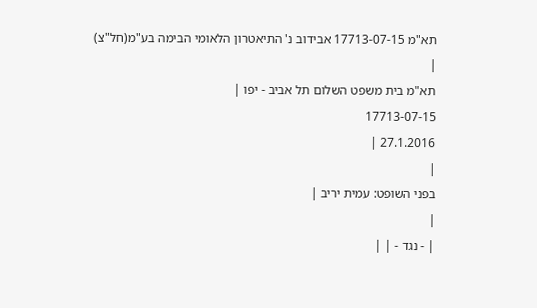תא"מ 17713-07-15 אבידוב נ' התיאטרון הלאומי הבימה בע"מ(חל"צ)
|
תא"מ בית משפט השלום תל אביב - יפו |
17713-07-15
27.1.2016 |
|
בפני השופט: עמית יריב |
|
| - נגד - | |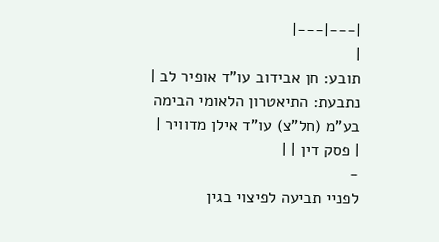|---|---|
|
תובע: חן אבידוב עו"ד אופיר לב |
נתבעת: התיאטרון הלאומי הבימה בע"מ (חל"צ) עו"ד אילן מדוויר |
| פסק דין | |
-
לפניי תביעה לפיצוי בגין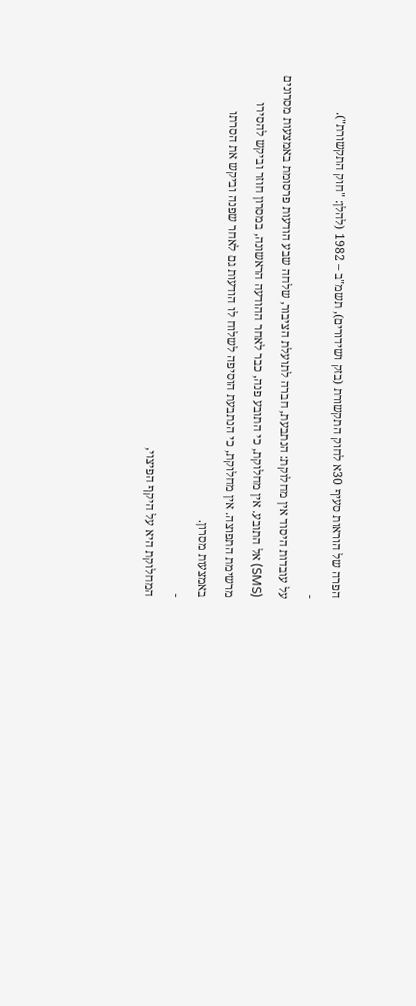הפרה של הוראות סעיף 30א לחוק התקשורת (בזק ושידורים), תשמ"ב – 1982 (להלן: "חוק התקשורת").
-
על עובדות היסוד אין מחלוקת: הנתבעת, חברה לתועלת הציבור, שלחה שבע הודעות פרסומת באמצעות מסרונים (SMS) אל התובע. אין מחלוקת, כי התובע פנה, כבר לאחר ההודעה הראשונה, במסרון חוזר וביקש להסירו מרשימת התפוצה. אין מחלוקת, כי הנתבעת הוסיפה לשלוח לו הודעות גם לאחר שפנה וביקש את הסרתו באמצעות מסרון.
-
המחלוקת היא על היקף הפיצוי,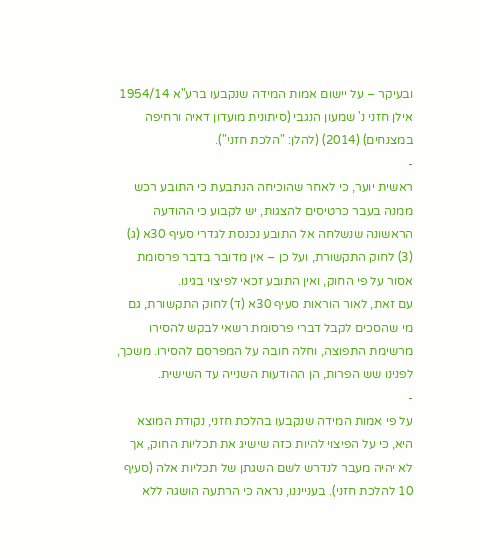ובעיקר – על יישום אמות המידה שנקבעו ברע"א 1954/14 אילן חזני נ' שמעון הנגבי (סיתונית מועדון דאיה ורחיפה במצנחים) (2014) (להלן: "הלכת חזני").
-
ראשית יוער, כי לאחר שהוכיחה הנתבעת כי התובע רכש ממנה בעבר כרטיסים להצגות, יש לקבוע כי ההודעה הראשונה שנשלחה אל התובע נכנסת לגדרי סעיף 30א (ג) (3) לחוק התקשורת, ועל כן – אין מדובר בדבר פרסומת אסור על פי החוק, ואין התובע זכאי לפיצוי בגינו.
עם זאת, לאור הוראות סעיף 30א (ד) לחוק התקשורת, גם מי שהסכים לקבל דברי פרסומת רשאי לבקש להסירו מרשימת התפוצה, וחלה חובה על המפרסם להסירו. משכך, לפנינו שש הפרות, הן ההודעות השנייה עד השישית.
-
על פי אמות המידה שנקבעו בהלכת חזני, נקודת המוצא היא, כי על הפיצוי להיות כזה שישיג את תכליות החוק, אך לא יהיה מעבר לנדרש לשם השגתן של תכליות אלה (סעיף 10 להלכת חזני). בענייננו, נראה כי הרתעה הושגה ללא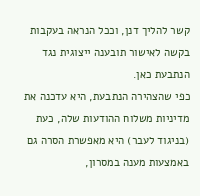קשר להליך דנן, וככל הנראה בעקבות בקשה לאישור תובענה ייצוגית נגד הנתבעת כאן.
כפי שהצהירה הנתבעת, היא עדכנה את מדיניות משלוח ההודעות שלה, כעת (בניגוד לעבר) היא מאפשרת הסרה גם באמצעות מענה במסרון,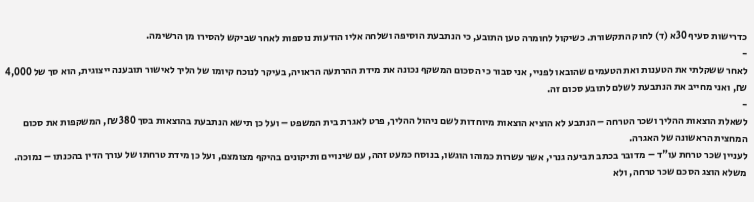כדרישות סעיף 30א (ד) לחוק התקשורת. כשיקול לחומרה טען התובע, כי הנתבעת הוסיפה ושלחה אליו הודעות נוספות לאחר שביקש להסירו מן הרשימה.
-
לאחר ששקלתי את הטענות ואת הטעמים שהובאו לפניי, אני סבור כי הסכום המשקף נכונה את מידת ההרתעה הראויה, בעיקר לנוכח קיומו של הליך לאישור תובענה ייצוגית, הוא סך של 4,000 ₪, ואני מחייב את הנתבעת לשלם לתובע סכום זה.
-
לשאלת הוצאות ההליך ושכר הטרחה – הנתבע לא הוציא הוצאות מיוחדות לשם ניהול ההליך, פרט לאגרת בית המשפט – ועל כן תישא הנתבעת בהוצאות בסך 380 ₪, המשקפות את סכום המחצית הראשונה של האגרה.
לעניין שכר טרחת עו"ד – מדובר בכתב תביעה גנרי, אשר עשרות כמוהו הוגשו, בנוסח כמעט זהה, עם שינויים ותיקונים בהיקף מצומצם, ועל כן מידת טרחתו של עורך הדין בהכנתו – נמוכה. משלא הוצג הסכם שכר טרחה, ולא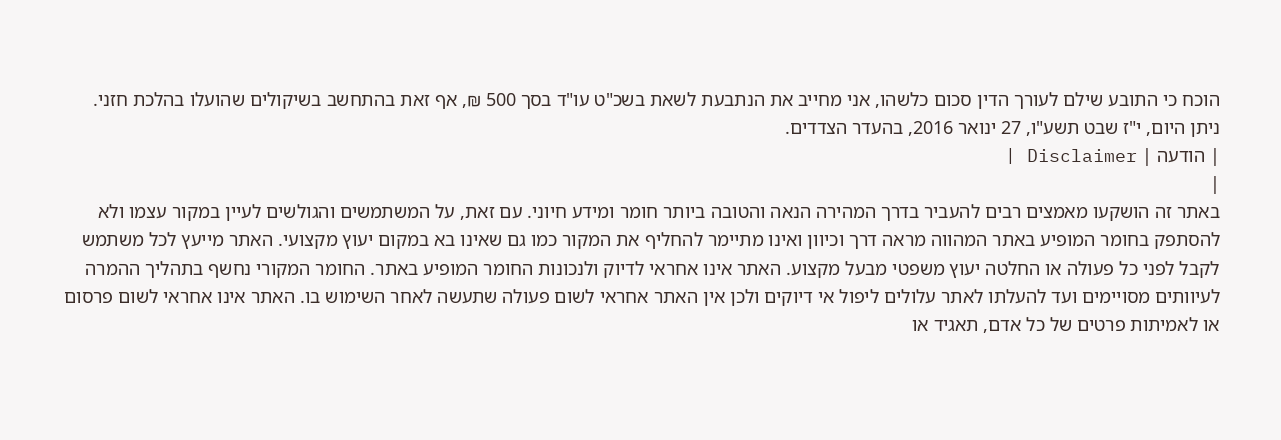הוכח כי התובע שילם לעורך הדין סכום כלשהו, אני מחייב את הנתבעת לשאת בשכ"ט עו"ד בסך 500 ₪, אף זאת בהתחשב בשיקולים שהועלו בהלכת חזני.
ניתן היום, י"ז שבט תשע"ו, 27 ינואר 2016, בהעדר הצדדים.
| הודעה | Disclaimer |
|
באתר זה הושקעו מאמצים רבים להעביר בדרך המהירה הנאה והטובה ביותר חומר ומידע חיוני. עם זאת, על המשתמשים והגולשים לעיין במקור עצמו ולא להסתפק בחומר המופיע באתר המהווה מראה דרך וכיוון ואינו מתיימר להחליף את המקור כמו גם שאינו בא במקום יעוץ מקצועי. האתר מייעץ לכל משתמש לקבל לפני כל פעולה או החלטה יעוץ משפטי מבעל מקצוע. האתר אינו אחראי לדיוק ולנכונות החומר המופיע באתר. החומר המקורי נחשף בתהליך ההמרה לעיוותים מסויימים ועד להעלתו לאתר עלולים ליפול אי דיוקים ולכן אין האתר אחראי לשום פעולה שתעשה לאחר השימוש בו. האתר אינו אחראי לשום פרסום או לאמיתות פרטים של כל אדם, תאגיד או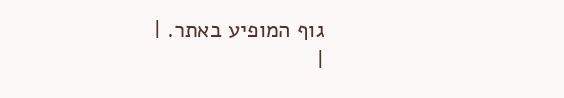גוף המופיע באתר. |
|